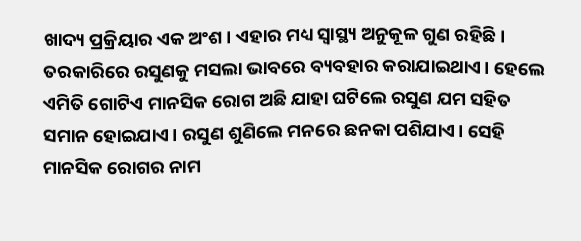ଖାଦ୍ୟ ପ୍ରକ୍ରିୟାର ଏକ ଅଂଶ। ଏହାର ମଧ୍ୟ ସ୍ବାସ୍ଥ୍ୟ ଅନୁକୂଳ ଗୁଣ ରହିଛି। ତରକାରିରେ ରସୁଣକୁ ମସଲା ଭାବରେ ବ୍ୟବହାର କରାଯାଇଥାଏ। ହେଲେ ଏମିତି ଗୋଟିଏ ମାନସିକ ରୋଗ ଅଛି ଯାହା ଘଟିଲେ ରସୁଣ ଯମ ସହିତ ସମାନ ହୋଇଯାଏ। ରସୁଣ ଶୁଣିଲେ ମନରେ ଛନକା ପଶିଯାଏ। ସେହି ମାନସିକ ରୋଗର ନାମ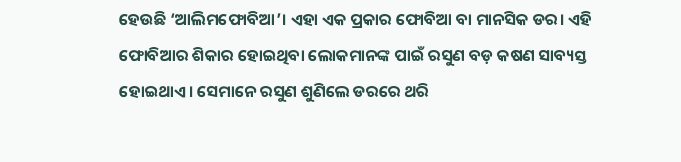ହେଉଛି ‘ଆଲିମଫୋବିଆ’। ଏହା ଏକ ପ୍ରକାର ଫୋବିଆ ବା ମାନସିକ ଡର। ଏହି ଫୋବିଆର ଶିକାର ହୋଇଥିବା ଲୋକମାନଙ୍କ ପାଇଁ ରସୁଣ ବଡ଼ କଷଣ ସାବ୍ୟସ୍ତ ହୋଇଥାଏ। ସେମାନେ ରସୁଣ ଶୁଣିଲେ ଡରରେ ଥରି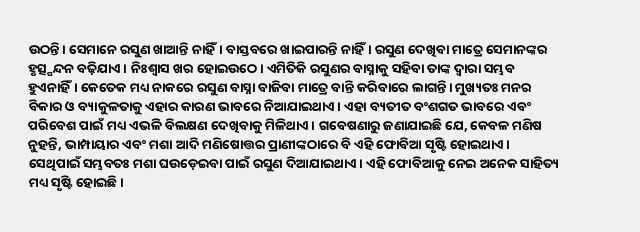ଉଠନ୍ତି। ସେମାନେ ରସୁଣ ଖାଆନ୍ତି ନାହିଁ। ବାସ୍ତବରେ ଖାଇପାରନ୍ତି ନାହିଁ। ରସୁଣ ଦେଖିବା ମାତ୍ରେ ସେମାନଙ୍କର ହୃତ୍ସ୍ପନ୍ଦନ ବଢ଼ିଯାଏ। ନିଃଶ୍ୱାସ ଖର ହୋଇଉଠେ। ଏମିତିକି ରସୁଣର ବାସ୍ନାକୁ ସହିବା ତାଙ୍କ ଦ୍ୱାରା ସମ୍ଭବ ହୁଏନାହିଁ। କେତେକ ମଧ୍ୟ ନାକରେ ରସୁଣ ବାସ୍ନା ବାଜିବା ମାତ୍ରେ ବାନ୍ତି କରିବାରେ ଲାଗନ୍ତି। ମୁଖ୍ୟତଃ ମନର ବିକାର ଓ ବ୍ୟାକୁଳତାକୁ ଏହାର କାରଣ ଭାବରେ ନିଆଯାଇଥାଏ। ଏହା ବ୍ୟତୀତ ବଂଶଗତ ଭାବରେ ଏବଂ ପରିବେଶ ପାଇଁ ମଧ୍ୟ ଏଭଳି ବିଲକ୍ଷଣ ଦେଖିବାକୁ ମିଳିଥାଏ। ଗବେଷଣାରୁ ଜଣାଯାଇଛି ଯେ, କେବଳ ମଣିଷ ନୁହନ୍ତି, ଭାମ୍ପାୟାର ଏବଂ ମଶା ଆଦି ମଣିଷୋତ୍ତର ପ୍ରାଣୀଙ୍କଠାରେ ବି ଏହି ଫୋବିଆ ସୃଷ୍ଟି ହୋଇଥାଏ। ସେଥିପାଇଁ ସମ୍ଭବତଃ ମଶା ଘଉଡ଼େଇବା ପାଇଁ ରସୁଣ ଦିଆଯାଇଥାଏ। ଏହି ଫୋବିଆକୁ ନେଇ ଅନେକ ସାହିତ୍ୟ ମଧ୍ୟ ସୃଷ୍ଟି ହୋଇଛି।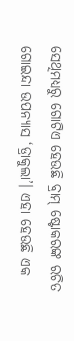ସେଥିମଧ୍ୟରୁ ଗୋଟିଏ ହେଉଛି ବ୍ରାମ୍ ଷ୍ଟୋକରଙ୍କ ରଚିତ ଗୋଇନ୍ଦା ଉପନ୍ୟାସ ‘ଡ୍ରାକୁଲା’। ଏହା ହେଉଛି ଏକ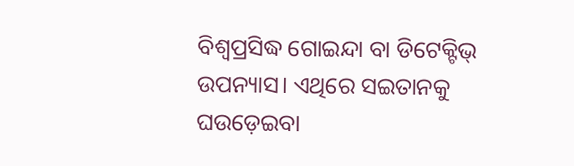ବିଶ୍ୱପ୍ରସିଦ୍ଧ ଗୋଇନ୍ଦା ବା ଡିଟେକ୍ଟିଭ୍ ଉପନ୍ୟାସ। ଏଥିରେ ସଇତାନକୁ ଘଉଡ଼େଇବା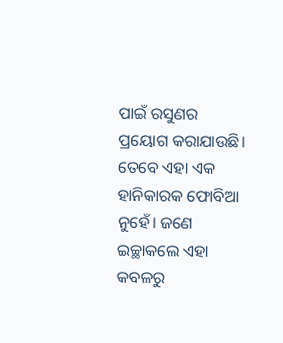ପାଇଁ ରସୁଣର ପ୍ରୟୋଗ କରାଯାଉଛି। ତେବେ ଏହା ଏକ ହାନିକାରକ ଫୋବିଆ ନୁହେଁ। ଜଣେ ଇଚ୍ଛାକଲେ ଏହା କବଳରୁ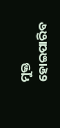ମୁକ୍ତ ହୋଇପାରିବ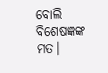ବୋଲି ବିଶେଷଜ୍ଞଙ୍କ ମତ।